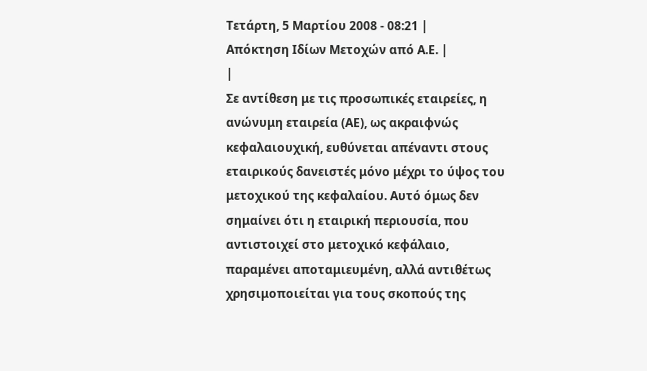Τετάρτη, 5 Μαρτίου 2008 - 08:21 |
Απόκτηση Ιδίων Μετοχών από Α.Ε. |
|
Σε αντίθεση με τις προσωπικές εταιρείες, η ανώνυμη εταιρεία (ΑΕ), ως ακραιφνώς κεφαλαιουχική, ευθύνεται απέναντι στους εταιρικούς δανειστές μόνο μέχρι το ύψος του μετοχικού της κεφαλαίου. Αυτό όμως δεν σημαίνει ότι η εταιρική περιουσία, που αντιστοιχεί στο μετοχικό κεφάλαιο, παραμένει αποταμιευμένη, αλλά αντιθέτως χρησιμοποιείται για τους σκοπούς της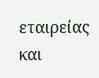εταιρείας και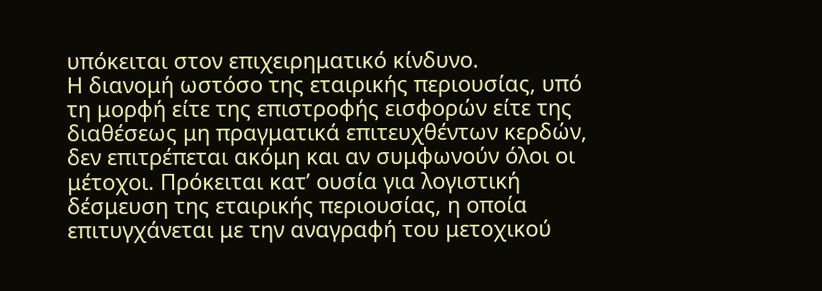υπόκειται στον επιχειρηματικό κίνδυνο.
Η διανομή ωστόσο της εταιρικής περιουσίας, υπό τη μορφή είτε της επιστροφής εισφορών είτε της διαθέσεως μη πραγματικά επιτευχθέντων κερδών, δεν επιτρέπεται ακόμη και αν συμφωνούν όλοι οι μέτοχοι. Πρόκειται κατ’ ουσία για λογιστική δέσμευση της εταιρικής περιουσίας, η οποία επιτυγχάνεται με την αναγραφή του μετοχικού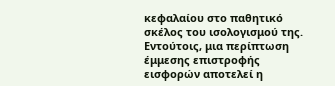κεφαλαίου στο παθητικό σκέλος του ισολογισμού της. Εντούτοις, μια περίπτωση έμμεσης επιστροφής εισφορών αποτελεί η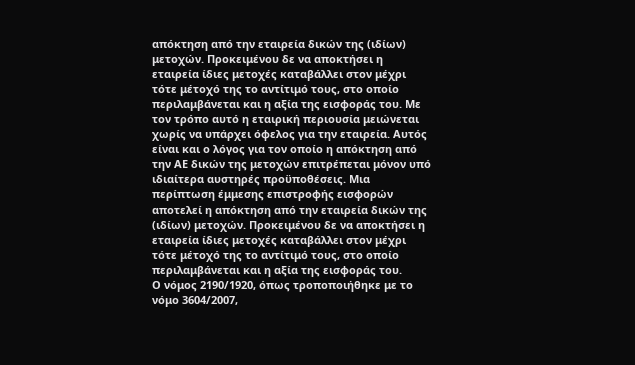απόκτηση από την εταιρεία δικών της (ιδίων) μετοχών. Προκειμένου δε να αποκτήσει η εταιρεία ίδιες μετοχές καταβάλλει στον μέχρι τότε μέτοχό της το αντίτιμό τους, στο οποίο περιλαμβάνεται και η αξία της εισφοράς του. Με τον τρόπο αυτό η εταιρική περιουσία μειώνεται χωρίς να υπάρχει όφελος για την εταιρεία. Αυτός είναι και ο λόγος για τον οποίο η απόκτηση από την ΑΕ δικών της μετοχών επιτρέπεται μόνον υπό ιδιαίτερα αυστηρές προϋποθέσεις. Μια περίπτωση έμμεσης επιστροφής εισφορών αποτελεί η απόκτηση από την εταιρεία δικών της (ιδίων) μετοχών. Προκειμένου δε να αποκτήσει η εταιρεία ίδιες μετοχές καταβάλλει στον μέχρι τότε μέτοχό της το αντίτιμό τους, στο οποίο περιλαμβάνεται και η αξία της εισφοράς του.
Ο νόμος 2190/1920, όπως τροποποιήθηκε με το νόμο 3604/2007,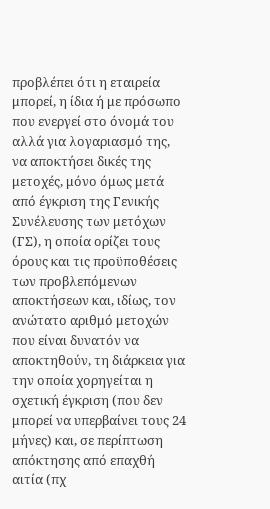προβλέπει ότι η εταιρεία μπορεί, η ίδια ή με πρόσωπο που ενεργεί στο όνομά του αλλά για λογαριασμό της, να αποκτήσει δικές της μετοχές, μόνο όμως μετά από έγκριση της Γενικής Συνέλευσης των μετόχων (ΓΣ), η οποία ορίζει τους όρους και τις προϋποθέσεις των προβλεπόμενων αποκτήσεων και, ιδίως, τον ανώτατο αριθμό μετοχών που είναι δυνατόν να αποκτηθούν, τη διάρκεια για την οποία χορηγείται η σχετική έγκριση (που δεν μπορεί να υπερβαίνει τους 24 μήνες) και, σε περίπτωση απόκτησης από επαχθή αιτία (πχ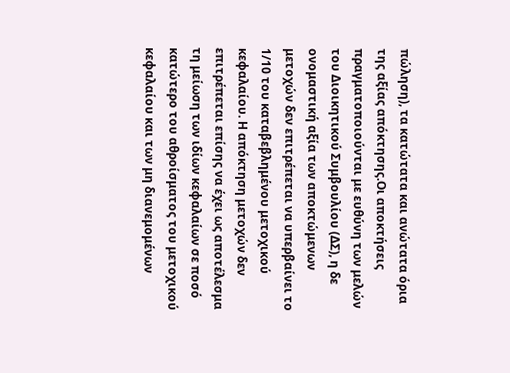πώληση), τα κατώτατα και ανώτατα όρια της αξίας απόκτησης.Οι αποκτήσεις πραγματοποιούνται με ευθύνη των μελών του Διοικητικού Συμβουλίου (ΔΣ), η δε ονομαστική αξία των αποκτώμενων μετοχών δεν επιτρέπεται να υπερβαίνει το 1/10 του καταβεβλημένου μετοχικού κεφαλαίου. Η απόκτηση μετοχών δεν επιτρέπεται επίσης να έχει ως αποτέλεσμα τη μείωση των ιδίων κεφαλαίων σε ποσό κατώτερο του αθροίσματος του μετοχικού κεφαλαίου και των μη διανεμομένων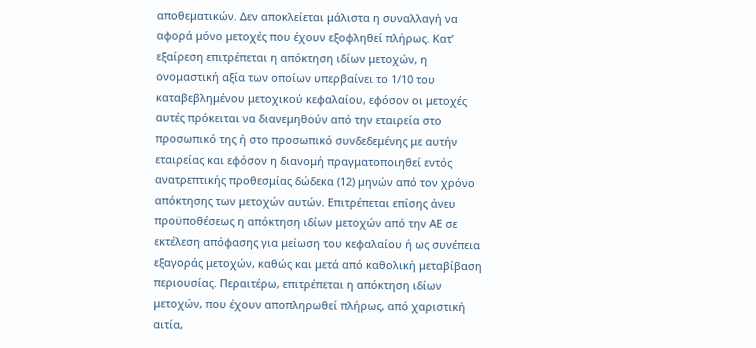αποθεματικών. Δεν αποκλείεται μάλιστα η συναλλαγή να αφορά μόνο μετοχές που έχουν εξοφληθεί πλήρως. Κατ’ εξαίρεση επιτρέπεται η απόκτηση ιδίων μετοχών, η ονομαστική αξία των οποίων υπερβαίνει το 1/10 του καταβεβλημένου μετοχικού κεφαλαίου, εφόσον οι μετοχές αυτές πρόκειται να διανεμηθούν από την εταιρεία στο προσωπικό της ή στο προσωπικό συνδεδεμένης με αυτήν εταιρείας και εφόσον η διανομή πραγματοποιηθεί εντός ανατρεπτικής προθεσμίας δώδεκα (12) μηνών από τον χρόνο απόκτησης των μετοχών αυτών. Επιτρέπεται επίσης άνευ προϋποθέσεως η απόκτηση ιδίων μετοχών από την ΑΕ σε εκτέλεση απόφασης για μείωση του κεφαλαίου ή ως συνέπεια εξαγοράς μετοχών, καθώς και μετά από καθολική μεταβίβαση περιουσίας. Περαιτέρω, επιτρέπεται η απόκτηση ιδίων μετοχών, που έχουν αποπληρωθεί πλήρως, από χαριστική αιτία,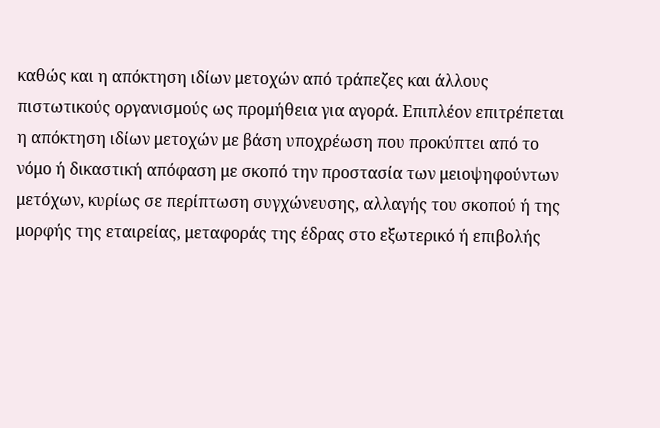καθώς και η απόκτηση ιδίων μετοχών από τράπεζες και άλλους πιστωτικούς οργανισμούς ως προμήθεια για αγορά. Επιπλέον επιτρέπεται η απόκτηση ιδίων μετοχών με βάση υποχρέωση που προκύπτει από το νόμο ή δικαστική απόφαση με σκοπό την προστασία των μειοψηφούντων μετόχων, κυρίως σε περίπτωση συγχώνευσης, αλλαγής του σκοπού ή της μορφής της εταιρείας, μεταφοράς της έδρας στο εξωτερικό ή επιβολής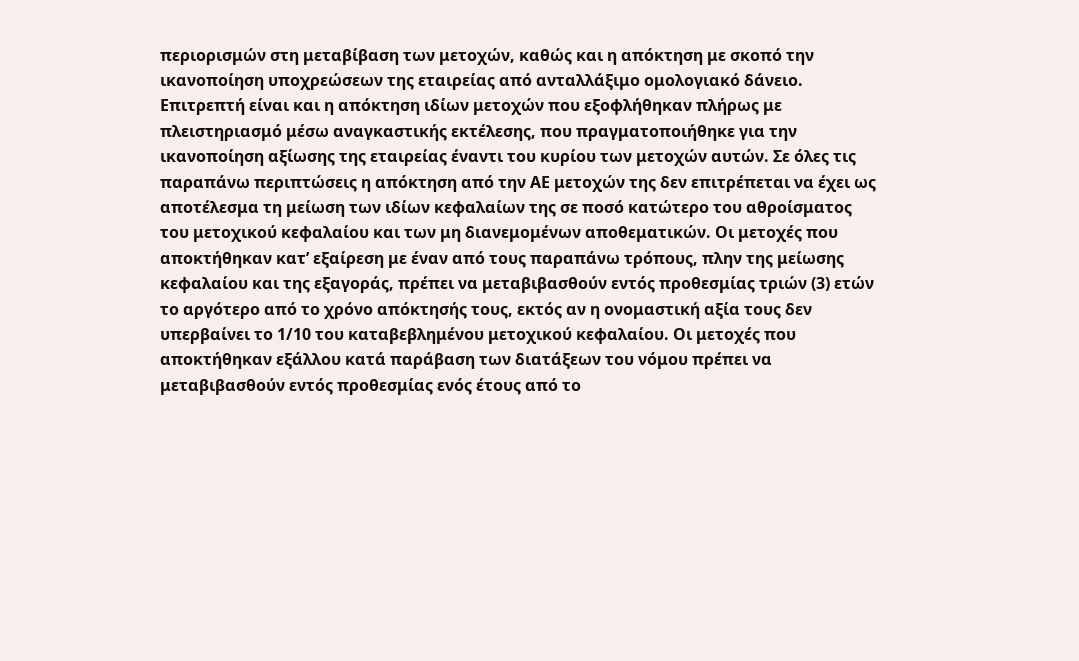περιορισμών στη μεταβίβαση των μετοχών, καθώς και η απόκτηση με σκοπό την ικανοποίηση υποχρεώσεων της εταιρείας από ανταλλάξιμο ομολογιακό δάνειο. Επιτρεπτή είναι και η απόκτηση ιδίων μετοχών που εξοφλήθηκαν πλήρως με πλειστηριασμό μέσω αναγκαστικής εκτέλεσης, που πραγματοποιήθηκε για την ικανοποίηση αξίωσης της εταιρείας έναντι του κυρίου των μετοχών αυτών. Σε όλες τις παραπάνω περιπτώσεις η απόκτηση από την ΑΕ μετοχών της δεν επιτρέπεται να έχει ως αποτέλεσμα τη μείωση των ιδίων κεφαλαίων της σε ποσό κατώτερο του αθροίσματος του μετοχικού κεφαλαίου και των μη διανεμομένων αποθεματικών. Οι μετοχές που αποκτήθηκαν κατ’ εξαίρεση με έναν από τους παραπάνω τρόπους, πλην της μείωσης κεφαλαίου και της εξαγοράς, πρέπει να μεταβιβασθούν εντός προθεσμίας τριών (3) ετών το αργότερο από το χρόνο απόκτησής τους, εκτός αν η ονομαστική αξία τους δεν υπερβαίνει το 1/10 του καταβεβλημένου μετοχικού κεφαλαίου. Οι μετοχές που αποκτήθηκαν εξάλλου κατά παράβαση των διατάξεων του νόμου πρέπει να μεταβιβασθούν εντός προθεσμίας ενός έτους από το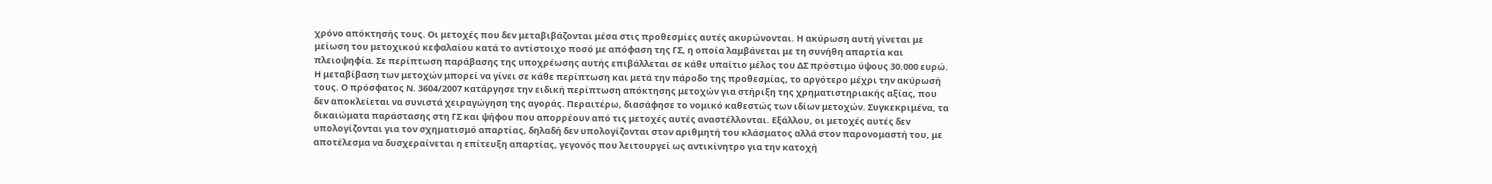χρόνο απόκτησής τους. Οι μετοχές που δεν μεταβιβάζονται μέσα στις προθεσμίες αυτές ακυρώνονται. Η ακύρωση αυτή γίνεται με μείωση του μετοχικού κεφαλαίου κατά το αντίστοιχο ποσό με απόφαση της ΓΣ, η οποία λαμβάνεται με τη συνήθη απαρτία και πλειοψηφία. Σε περίπτωση παράβασης της υποχρέωσης αυτής επιβάλλεται σε κάθε υπαίτιο μέλος του ΔΣ πρόστιμο ύψους 30.000 ευρώ. Η μεταβίβαση των μετοχών μπορεί να γίνει σε κάθε περίπτωση και μετά την πάροδο της προθεσμίας, το αργότερο μέχρι την ακύρωσή τους. Ο πρόσφατος Ν. 3604/2007 κατάργησε την ειδική περίπτωση απόκτησης μετοχών για στήριξη της χρηματιστηριακής αξίας, που δεν αποκλείεται να συνιστά χειραγώγηση της αγοράς. Περαιτέρω, διασάφησε το νομικό καθεστώς των ιδίων μετοχών. Συγκεκριμένα, τα δικαιώματα παράστασης στη ΓΣ και ψήφου που απορρέουν από τις μετοχές αυτές αναστέλλονται. Εξάλλου, οι μετοχές αυτές δεν υπολογίζονται για τον σχηματισμό απαρτίας, δηλαδή δεν υπολογίζονται στον αριθμητή του κλάσματος αλλά στον παρονομαστή του, με αποτέλεσμα να δυσχεραίνεται η επίτευξη απαρτίας, γεγονός που λειτουργεί ως αντικίνητρο για την κατοχή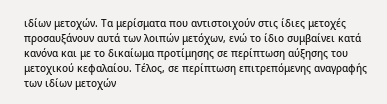ιδίων μετοχών. Τα μερίσματα που αντιστοιχούν στις ίδιες μετοχές προσαυξάνουν αυτά των λοιπών μετόχων, ενώ το ίδιο συμβαίνει κατά κανόνα και με το δικαίωμα προτίμησης σε περίπτωση αύξησης του μετοχικού κεφαλαίου. Τέλος, σε περίπτωση επιτρεπόμενης αναγραφής των ιδίων μετοχών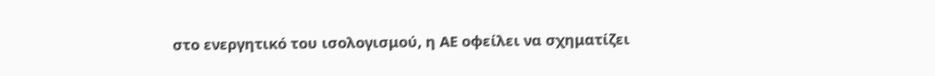στο ενεργητικό του ισολογισμού, η ΑΕ οφείλει να σχηματίζει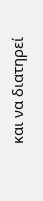και να διατηρεί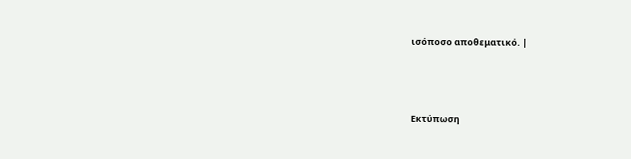ισόποσο αποθεματικό. |




Εκτύπωση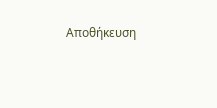Αποθήκευση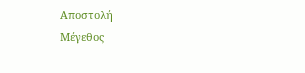Αποστολή
Μέγεθος